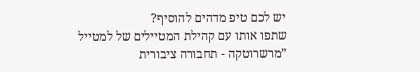יש לכם טיפ מדהים להוסיף?
שתפו אותו עם קהילת המטיילים של למטייל
”מרשרוטקה - תחבורה ציבורית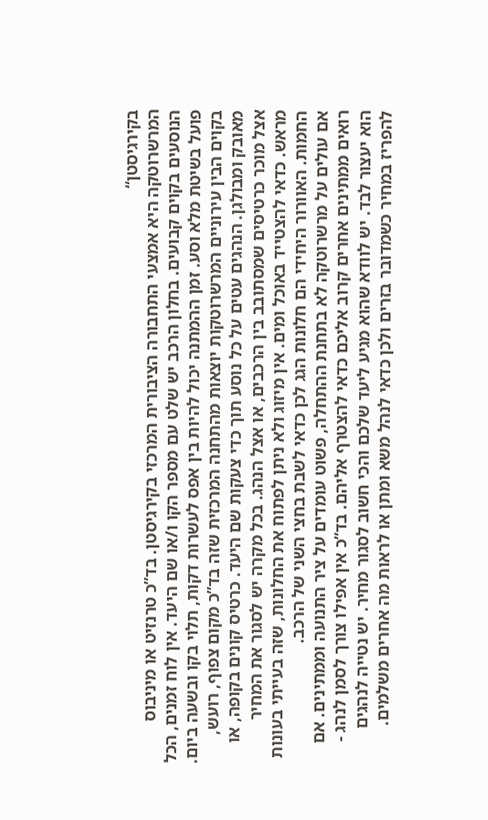בקירגיסטן“
המרשרוטקה היא אמצעי התחבורה הציבורית המרכזי בקירגיסטן. בד”כ טרנזיט או מיניבוס הנוסעים בקוים קבועים. בחלון הרכב יש שלט עם מספר הקו ו/או שם היעד. אין לוח זמנים, הכל פועל בשיטת מלא וסע. זמן ההמתנה יכול להיות בין אפס לעשרות דקות, תלוי בקו ובשעה ביום.
בקוים הבין עירוניים המרשרוטקות יוצאות מהתחנה המרכזית שזה בד”כ מקום צפוף, רועש, מאובק ומבולגן. הנהגים עטים על כל נוסע תוך כדי צעקות שם היעד. כרטיס קונים בקופה, או אצל מוכר כרטיסים שמסתובב בין הרכבים, או אצל הנהג. בכל מקרה יש לסגור את המחיר מראש. כדאי להצטייד באוכל ומים. אין מיזוג ולא ניתן לפתוח את החלונות, שזה בעייתי בעונות החמות. האוורור היחידי הם חלונות הגג לכן כדאי לשבת בחצי השני של הרכב.
אם עולים על מרשרוטקה לא בתחנת ההתחלה, פשוט עומדים על ציר התנועה וממתינים. אם רואים ממתינים אחרים קרוב אליכם כדאי להצטרף אליהם. בד”כ אין אפילו צורך לסמן לנהג - הוא יעצור לבד. יש לוודא שהוא מגיע ליעד שלכם והכי חשוב לסגור מחיר. יש נטייה לנהגים להפריז במחיר כשמדובר בזרים ולכן כדאי לנהל משא ומתן או לראות מה אחרים משלמים.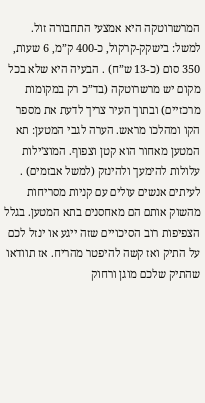המרשרוטקה היא אמצעי התחבורה זול. למשל: בישקק-קרקול, כ-400 ק”מ, 6 שעות, 350 סום (כ-13 ש”ח) . הבעיה היא שלא בכל מקום יש מרשרוטקה (בד”כ רק במקומות מרכזיים) ובתוך העיר צריך לדעת את מספר הקו ומהלכו מראש. הערה לגבי המטען: תא המטען מאחור הוא קטן וצפוף. המוצ'ילות עלולות להימעך ולהינזק (למשל אבזמים) . לעיתים אנשים עולים עם קניות מסריחות מהשוק אותם הם מאחסנים בתא המטען. בגלל הצפיפות רוב הסיכויים שזה ייגע או ינזל לכם על התיק ואז קשה להיפטר מהריח. אז תוודאו שהתיק שלכם מוגן ורחוק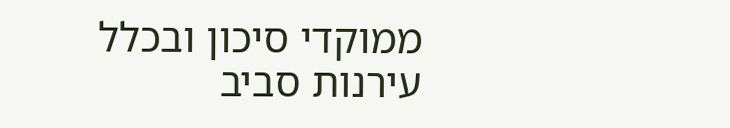ממוקדי סיכון ובכלל עירנות סביב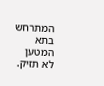המתרחש בתא המטען לא תזיק.